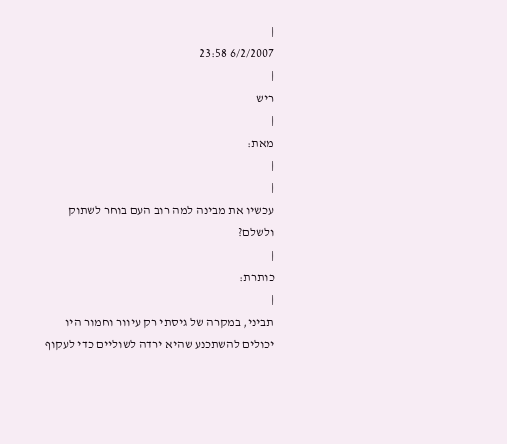|
6/2/2007 23:58
|
ריש
|
מאת:
|
|
עכשיו את מבינה למה רוב העם בוחר לשתוק ולשלם?
|
כותרת:
|
תביני, במקרה של גיסתי רק עיוור וחמור היו יכולים להשתכנע שהיא ירדה לשוליים כדי לעקוף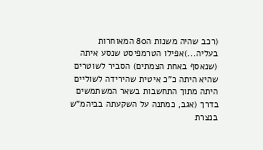(רכב שהיה משנות ה80 המאוחרות בעליה...)אפילו הטרמפיסט שנסע איתה (שנאסף באחת הצמתים) הסביר לשוטרים שהיא היתה כ"כ איטית שהירידה לשוליים היתה מתוך התחשבות בשאר המשתמשים בדרך (אגב, כמתנה על השקעתה בביהמ"ש בנצרת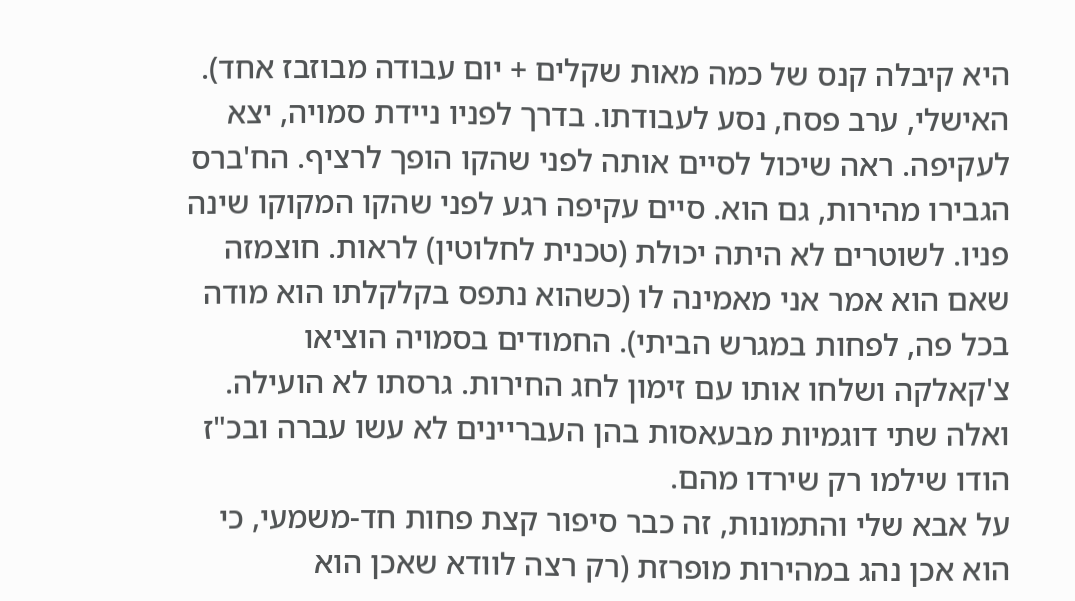היא קיבלה קנס של כמה מאות שקלים + יום עבודה מבוזבז אחד). האישלי, ערב פסח, נסע לעבודתו. בדרך לפניו ניידת סמויה, יצא לעקיפה. ראה שיכול לסיים אותה לפני שהקו הופך לרציף. הח'ברס הגבירו מהירות, גם הוא. סיים עקיפה רגע לפני שהקו המקוקו שינה פניו. לשוטרים לא היתה יכולת (טכנית לחלוטין) לראות. חוצמזה שאם הוא אמר אני מאמינה לו (כשהוא נתפס בקלקלתו הוא מודה בכל פה, לפחות במגרש הביתי). החמודים בסמויה הוציאו צ'קאלקה ושלחו אותו עם זימון לחג החירות. גרסתו לא הועילה. ואלה שתי דוגמיות מבעאסות בהן העבריינים לא עשו עברה ובכ"ז הודו שילמו רק שירדו מהם.
על אבא שלי והתמונות, זה כבר סיפור קצת פחות חד-משמעי, כי הוא אכן נהג במהירות מופרזת (רק רצה לוודא שאכן הוא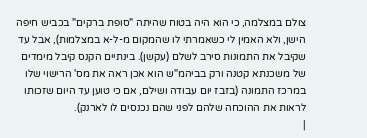צולם במצלמה, כי הוא היה בטוח שהיתה "סופת ברקים" בכביש חיפה הישן, ולא האמין לי כשאמרתי לו שהמקום מ-ל-א במצלמות), אבל עד שקיבל את התמונות סירב לשלם (עקשן). בינתיים הקנס קיבל מימדים של משכנתא קטנה ורק בביהמ"ש הוא אכן ראה את מס' הרישוי שלו במרכז התמונה (בזבז יום עבודה ושילם, אם כי טוען עד היום שזכותו לראות את ההוכחה שלהם לפני שהם נכנסים לו לארנק).
|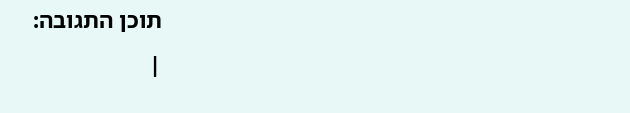תוכן התגובה:
|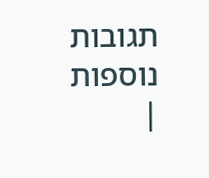תגובות נוספות
|